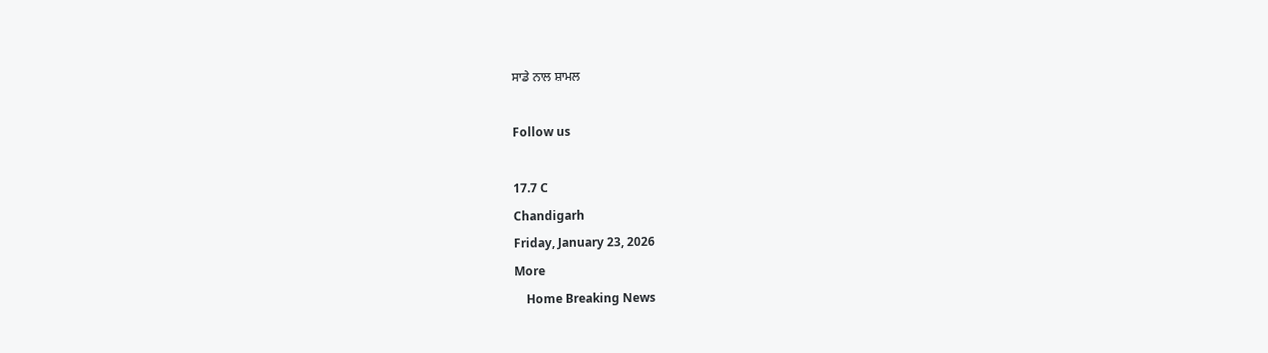ਸਾਡੇ ਨਾਲ ਸ਼ਾਮਲ

Follow us

17.7 C
Chandigarh
Friday, January 23, 2026
More
    Home Breaking News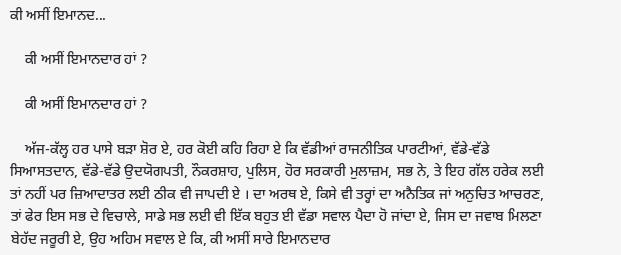ਕੀ ਅਸੀਂ ਇਮਾਨਦ...

    ਕੀ ਅਸੀਂ ਇਮਾਨਦਾਰ ਹਾਂ ?

    ਕੀ ਅਸੀਂ ਇਮਾਨਦਾਰ ਹਾਂ ?

    ਅੱਜ-ਕੱਲ੍ਹ ਹਰ ਪਾਸੇ ਬੜਾ ਸ਼ੋਰ ਏ, ਹਰ ਕੋਈ ਕਹਿ ਰਿਹਾ ਏ ਕਿ ਵੱਡੀਆਂ ਰਾਜਨੀਤਿਕ ਪਾਰਟੀਆਂ, ਵੱਡੇ-ਵੱਡੇ ਸਿਆਸਤਦਾਨ, ਵੱਡੇ-ਵੱਡੇ ਉਦਯੋਗਪਤੀ, ਨੌਕਰਸ਼ਾਹ, ਪੁਲਿਸ, ਹੋਰ ਸਰਕਾਰੀ ਮੁਲਾਜ਼ਮ, ਸਭ ਨੇ, ਤੇ ਇਹ ਗੱਲ ਹਰੇਕ ਲਈ ਤਾਂ ਨਹੀਂ ਪਰ ਜ਼ਿਆਦਾਤਰ ਲਈ ਠੀਕ ਵੀ ਜਾਪਦੀ ਏ । ਦਾ ਅਰਥ ਏ, ਕਿਸੇ ਵੀ ਤਰ੍ਹਾਂ ਦਾ ਅਨੈਤਿਕ ਜਾਂ ਅਨੁਚਿਤ ਆਚਰਣ, ਤਾਂ ਫੇਰ ਇਸ ਸਭ ਦੇ ਵਿਚਾਲੇ, ਸਾਡੇ ਸਭ ਲਈ ਵੀ ਇੱਕ ਬਹੁਤ ਈ ਵੱਡਾ ਸਵਾਲ ਪੈਦਾ ਹੋ ਜਾਂਦਾ ਏ, ਜਿਸ ਦਾ ਜਵਾਬ ਮਿਲਣਾ ਬੇਹੱਦ ਜਰੂਰੀ ਏ, ਉਹ ਅਹਿਮ ਸਵਾਲ ਏ ਕਿ, ਕੀ ਅਸੀਂ ਸਾਰੇ ਇਮਾਨਦਾਰ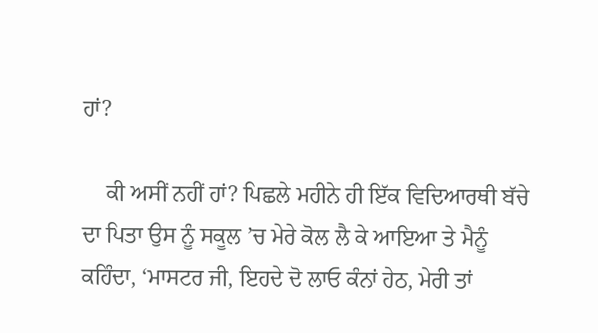ਹਾਂ?

    ਕੀ ਅਸੀਂ ਨਹੀਂ ਹਾਂ? ਪਿਛਲੇ ਮਹੀਨੇ ਹੀ ਇੱਕ ਵਿਦਿਆਰਥੀ ਬੱਚੇ ਦਾ ਪਿਤਾ ਉਸ ਨੂੰ ਸਕੂਲ ’ਚ ਮੇਰੇ ਕੋਲ ਲੈ ਕੇ ਆਇਆ ਤੇ ਮੈਨੂੰ ਕਹਿੰਦਾ, ‘ਮਾਸਟਰ ਜੀ, ਇਹਦੇ ਦੋ ਲਾਓ ਕੰਨਾਂ ਹੇਠ, ਮੇਰੀ ਤਾਂ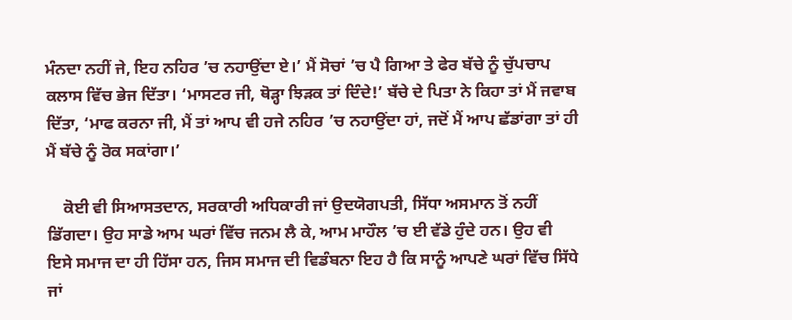ਮੰਨਦਾ ਨਹੀਂ ਜੇ, ਇਹ ਨਹਿਰ ’ਚ ਨਹਾਉਂਦਾ ਏ।’ ਮੈਂ ਸੋਚਾਂ ’ਚ ਪੈ ਗਿਆ ਤੇ ਫੇਰ ਬੱਚੇ ਨੂੰ ਚੁੱਪਚਾਪ ਕਲਾਸ ਵਿੱਚ ਭੇਜ ਦਿੱਤਾ। ‘ਮਾਸਟਰ ਜੀ, ਥੋੜ੍ਹਾ ਝਿੜਕ ਤਾਂ ਦਿੰਦੇ!’ ਬੱਚੇ ਦੇ ਪਿਤਾ ਨੇ ਕਿਹਾ ਤਾਂ ਮੈਂ ਜਵਾਬ ਦਿੱਤਾ, ‘ਮਾਫ ਕਰਨਾ ਜੀ, ਮੈਂ ਤਾਂ ਆਪ ਵੀ ਹਜੇ ਨਹਿਰ ’ਚ ਨਹਾਉਂਦਾ ਹਾਂ, ਜਦੋਂ ਮੈਂ ਆਪ ਛੱਡਾਂਗਾ ਤਾਂ ਹੀ ਮੈਂ ਬੱਚੇ ਨੂੰ ਰੋਕ ਸਕਾਂਗਾ।’

    ਕੋਈ ਵੀ ਸਿਆਸਤਦਾਨ, ਸਰਕਾਰੀ ਅਧਿਕਾਰੀ ਜਾਂ ਉਦਯੋਗਪਤੀ, ਸਿੱਧਾ ਅਸਮਾਨ ਤੋਂ ਨਹੀਂ ਡਿੱਗਦਾ। ਉਹ ਸਾਡੇ ਆਮ ਘਰਾਂ ਵਿੱਚ ਜਨਮ ਲੈ ਕੇ, ਆਮ ਮਾਹੌਲ ’ਚ ਈ ਵੱਡੇ ਹੁੰਦੇ ਹਨ। ਉਹ ਵੀ ਇਸੇ ਸਮਾਜ ਦਾ ਹੀ ਹਿੱਸਾ ਹਨ, ਜਿਸ ਸਮਾਜ ਦੀ ਵਿਡੰਬਨਾ ਇਹ ਹੈ ਕਿ ਸਾਨੂੰ ਆਪਣੇ ਘਰਾਂ ਵਿੱਚ ਸਿੱਧੇ ਜਾਂ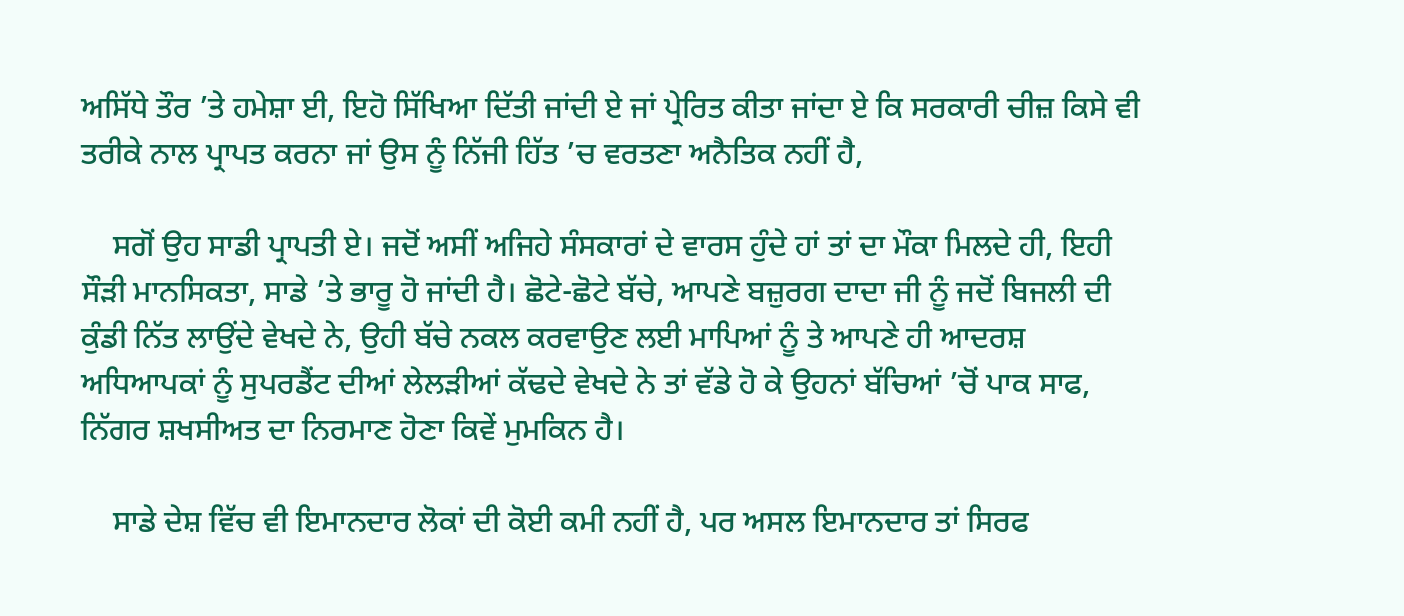ਅਸਿੱਧੇ ਤੌਰ ’ਤੇ ਹਮੇਸ਼ਾ ਈ, ਇਹੋ ਸਿੱਖਿਆ ਦਿੱਤੀ ਜਾਂਦੀ ਏ ਜਾਂ ਪ੍ਰੇਰਿਤ ਕੀਤਾ ਜਾਂਦਾ ਏ ਕਿ ਸਰਕਾਰੀ ਚੀਜ਼ ਕਿਸੇ ਵੀ ਤਰੀਕੇ ਨਾਲ ਪ੍ਰਾਪਤ ਕਰਨਾ ਜਾਂ ਉਸ ਨੂੰ ਨਿੱਜੀ ਹਿੱਤ ’ਚ ਵਰਤਣਾ ਅਨੈਤਿਕ ਨਹੀਂ ਹੈ,

    ਸਗੋਂ ਉਹ ਸਾਡੀ ਪ੍ਰਾਪਤੀ ਏ। ਜਦੋਂ ਅਸੀਂ ਅਜਿਹੇ ਸੰਸਕਾਰਾਂ ਦੇ ਵਾਰਸ ਹੁੰਦੇ ਹਾਂ ਤਾਂ ਦਾ ਮੌਕਾ ਮਿਲਦੇ ਹੀ, ਇਹੀ ਸੌੜੀ ਮਾਨਸਿਕਤਾ, ਸਾਡੇ ’ਤੇ ਭਾਰੂ ਹੋ ਜਾਂਦੀ ਹੈ। ਛੋਟੇ-ਛੋਟੇ ਬੱਚੇ, ਆਪਣੇ ਬਜ਼ੁਰਗ ਦਾਦਾ ਜੀ ਨੂੰ ਜਦੋਂ ਬਿਜਲੀ ਦੀ ਕੁੰਡੀ ਨਿੱਤ ਲਾਉਂਦੇ ਵੇਖਦੇ ਨੇ, ਉਹੀ ਬੱਚੇ ਨਕਲ ਕਰਵਾਉਣ ਲਈ ਮਾਪਿਆਂ ਨੂੰ ਤੇ ਆਪਣੇ ਹੀ ਆਦਰਸ਼ ਅਧਿਆਪਕਾਂ ਨੂੰ ਸੁਪਰਡੈਂਟ ਦੀਆਂ ਲੇਲੜੀਆਂ ਕੱਢਦੇ ਵੇਖਦੇ ਨੇ ਤਾਂ ਵੱਡੇ ਹੋ ਕੇ ਉਹਨਾਂ ਬੱਚਿਆਂ ’ਚੋਂ ਪਾਕ ਸਾਫ, ਨਿੱਗਰ ਸ਼ਖਸੀਅਤ ਦਾ ਨਿਰਮਾਣ ਹੋਣਾ ਕਿਵੇਂ ਮੁਮਕਿਨ ਹੈ।

    ਸਾਡੇ ਦੇਸ਼ ਵਿੱਚ ਵੀ ਇਮਾਨਦਾਰ ਲੋਕਾਂ ਦੀ ਕੋਈ ਕਮੀ ਨਹੀਂ ਹੈ, ਪਰ ਅਸਲ ਇਮਾਨਦਾਰ ਤਾਂ ਸਿਰਫ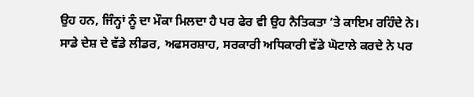ਉਹ ਹਨ, ਜਿੰਨ੍ਹਾਂ ਨੂੰ ਦਾ ਮੌਕਾ ਮਿਲਦਾ ਹੈ ਪਰ ਫੇਰ ਵੀ ਉਹ ਨੈਤਿਕਤਾ ’ਤੇ ਕਾਇਮ ਰਹਿੰਦੇ ਨੇ। ਸਾਡੇ ਦੇਸ਼ ਦੇ ਵੱਡੇ ਲੀਡਰ, ਅਫਸਰਸ਼ਾਹ, ਸਰਕਾਰੀ ਅਧਿਕਾਰੀ ਵੱਡੇ ਘੋਟਾਲੇ ਕਰਦੇ ਨੇ ਪਰ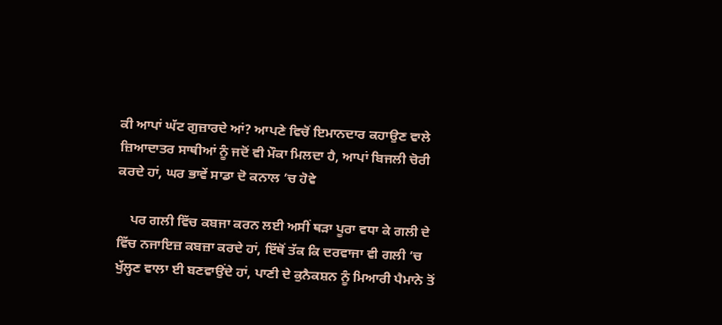ਕੀ ਆਪਾਂ ਘੱਟ ਗੁਜ਼ਾਰਦੇ ਆਂ? ਆਪਣੇ ਵਿਚੋਂ ਇਮਾਨਦਾਰ ਕਹਾਉਣ ਵਾਲੇ ਜ਼ਿਆਦਾਤਰ ਸਾਥੀਆਂ ਨੂੰ ਜਦੋਂ ਵੀ ਮੌਕਾ ਮਿਲਦਾ ਹੈ, ਆਪਾਂ ਬਿਜਲੀ ਚੋਰੀ ਕਰਦੇ ਹਾਂ, ਘਰ ਭਾਵੇਂ ਸਾਡਾ ਦੋ ਕਨਾਲ ’ਚ ਹੋਵੇ

    ਪਰ ਗਲੀ ਵਿੱਚ ਕਬਜਾ ਕਰਨ ਲਈ ਅਸੀਂ ਥੜਾ ਪੂਰਾ ਵਧਾ ਕੇ ਗਲੀ ਦੇ ਵਿੱਚ ਨਜਾਇਜ਼ ਕਬਜ਼ਾ ਕਰਦੇ ਹਾਂ, ਇੱਥੋਂ ਤੱਕ ਕਿ ਦਰਵਾਜਾ ਵੀ ਗਲੀ ’ਚ ਖੁੱਲ੍ਹਣ ਵਾਲਾ ਈ ਬਣਵਾਉਂਦੇ ਹਾਂ, ਪਾਣੀ ਦੇ ਕੁਨੈਕਸ਼ਨ ਨੂੰ ਮਿਆਰੀ ਪੈਮਾਨੇ ਤੋਂ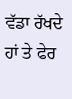ਵੱਡਾ ਰੱਖਦੇ ਹਾਂ ਤੇ ਫੇਰ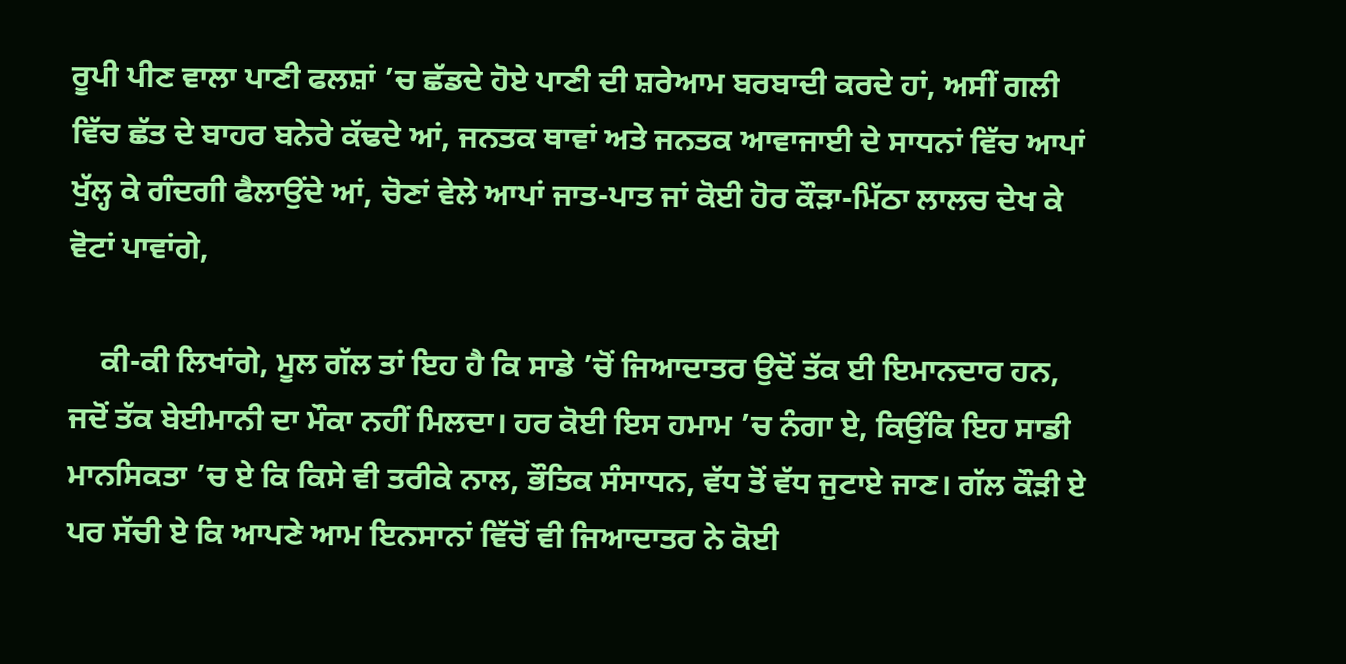ਰੂਪੀ ਪੀਣ ਵਾਲਾ ਪਾਣੀ ਫਲਸ਼ਾਂ ’ਚ ਛੱਡਦੇ ਹੋਏ ਪਾਣੀ ਦੀ ਸ਼ਰੇਆਮ ਬਰਬਾਦੀ ਕਰਦੇ ਹਾਂ, ਅਸੀਂ ਗਲੀ ਵਿੱਚ ਛੱਤ ਦੇ ਬਾਹਰ ਬਨੇਰੇ ਕੱਢਦੇ ਆਂ, ਜਨਤਕ ਥਾਵਾਂ ਅਤੇ ਜਨਤਕ ਆਵਾਜਾਈ ਦੇ ਸਾਧਨਾਂ ਵਿੱਚ ਆਪਾਂ ਖੁੱਲ੍ਹ ਕੇ ਗੰਦਗੀ ਫੈਲਾਉਂਦੇ ਆਂ, ਚੋਣਾਂ ਵੇਲੇ ਆਪਾਂ ਜਾਤ-ਪਾਤ ਜਾਂ ਕੋਈ ਹੋਰ ਕੌੜਾ-ਮਿੱਠਾ ਲਾਲਚ ਦੇਖ ਕੇ ਵੋਟਾਂ ਪਾਵਾਂਗੇ,

    ਕੀ-ਕੀ ਲਿਖਾਂਗੇ, ਮੂਲ ਗੱਲ ਤਾਂ ਇਹ ਹੈ ਕਿ ਸਾਡੇ ’ਚੋਂ ਜਿਆਦਾਤਰ ਉਦੋਂ ਤੱਕ ਈ ਇਮਾਨਦਾਰ ਹਨ, ਜਦੋਂ ਤੱਕ ਬੇਈਮਾਨੀ ਦਾ ਮੌਕਾ ਨਹੀਂ ਮਿਲਦਾ। ਹਰ ਕੋਈ ਇਸ ਹਮਾਮ ’ਚ ਨੰਗਾ ਏ, ਕਿਉਂਕਿ ਇਹ ਸਾਡੀ ਮਾਨਸਿਕਤਾ ’ਚ ਏ ਕਿ ਕਿਸੇ ਵੀ ਤਰੀਕੇ ਨਾਲ, ਭੌਤਿਕ ਸੰਸਾਧਨ, ਵੱਧ ਤੋਂ ਵੱਧ ਜੁਟਾਏ ਜਾਣ। ਗੱਲ ਕੌੜੀ ਏ ਪਰ ਸੱਚੀ ਏ ਕਿ ਆਪਣੇ ਆਮ ਇਨਸਾਨਾਂ ਵਿੱਚੋਂ ਵੀ ਜਿਆਦਾਤਰ ਨੇ ਕੋਈ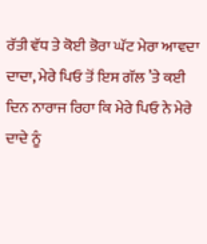ਰੱਤੀ ਵੱਧ ਤੇ ਕੋਈ ਭੋਰਾ ਘੱਟ ਮੇਰਾ ਆਵਦਾ ਦਾਦਾ, ਮੇਰੇ ਪਿਓ ਤੋਂ ਇਸ ਗੱਲ ’ਤੇ ਕਈ ਦਿਨ ਨਾਰਾਜ ਰਿਹਾ ਕਿ ਮੇਰੇ ਪਿਓ ਨੇ ਮੇਰੇ ਦਾਦੇ ਨੂੰ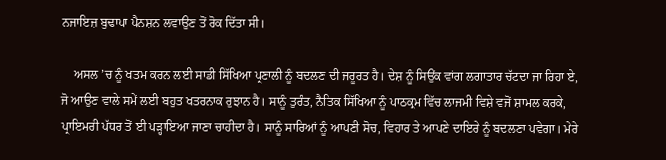ਨਜਾਇਜ਼ ਬੁਢਾਪਾ ਪੈਨਸ਼ਨ ਲਵਾਉਣ ਤੋਂ ਰੋਕ ਦਿੱਤਾ ਸੀ।

    ਅਸਲ ’ਚ ਨੂੰ ਖਤਮ ਕਰਨ ਲਈ ਸਾਡੀ ਸਿੱਖਿਆ ਪ੍ਰਣਾਲੀ ਨੂੰ ਬਦਲਣ ਦੀ ਜਰੂਰਤ ਹੈ। ਦੇਸ਼ ਨੂੰ ਸਿਉਂਕ ਵਾਂਗ ਲਗਾਤਾਰ ਚੱਟਦਾ ਜਾ ਰਿਹਾ ਏ, ਜੋ ਆਉਣ ਵਾਲੇ ਸਮੇਂ ਲਈ ਬਹੁਤ ਖਤਰਨਾਕ ਰੁਝਾਨ ਹੈ। ਸਾਨੂੰ ਤੁਰੰਤ, ਨੈਤਿਕ ਸਿੱਖਿਆ ਨੂੰ ਪਾਠਕ੍ਰਮ ਵਿੱਚ ਲਾਜਮੀ ਵਿਸ਼ੇ ਵਜੋਂ ਸ਼ਾਮਲ ਕਰਕੇ, ਪ੍ਰਾਇਮਰੀ ਪੱਧਰ ਤੋਂ ਈ ਪੜ੍ਹਾਇਆ ਜਾਣਾ ਚਾਹੀਦਾ ਹੈ। ਸਾਨੂੰ ਸਾਰਿਆਂ ਨੂੰ ਆਪਣੀ ਸੋਚ, ਵਿਹਾਰ ਤੇ ਆਪਣੇ ਦਾਇਰੇ ਨੂੰ ਬਦਲਣਾ ਪਵੇਗਾ। ਮੇਰੇ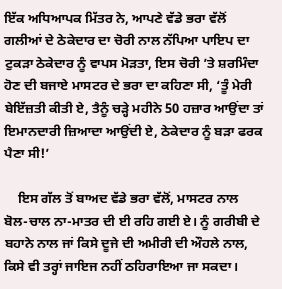ਇੱਕ ਅਧਿਆਪਕ ਮਿੱਤਰ ਨੇ, ਆਪਣੇ ਵੱਡੇ ਭਰਾ ਵੱਲੋਂ ਗਲੀਆਂ ਦੇ ਠੇਕੇਦਾਰ ਦਾ ਚੋਰੀ ਨਾਲ ਨੱਪਿਆ ਪਾਇਪ ਦਾ ਟੁਕੜਾ ਠੇਕੇਦਾਰ ਨੂੰ ਵਾਪਸ ਮੋੜਤਾ, ਇਸ ਚੋਰੀ ’ਤੇ ਸ਼ਰਮਿੰਦਾ ਹੋਣ ਦੀ ਬਜਾਏ ਮਾਸਟਰ ਦੇ ਭਰਾ ਦਾ ਕਹਿਣਾ ਸੀ, ‘ਤੂੰ ਮੇਰੀ ਬੇਇੱਜ਼ਤੀ ਕੀਤੀ ਏ, ਤੈਨੂੰ ਚੜ੍ਹੇ ਮਹੀਨੇ 50 ਹਜ਼ਾਰ ਆਉਂਦਾ ਤਾਂ ਇਮਾਨਦਾਰੀ ਜ਼ਿਆਦਾ ਆਉਂਦੀ ਏ, ਠੇਕੇਦਾਰ ਨੂੰ ਬੜਾ ਫਰਕ ਪੈਣਾ ਸੀ!’

    ਇਸ ਗੱਲ ਤੋਂ ਬਾਅਦ ਵੱਡੇ ਭਰਾ ਵੱਲੋਂ, ਮਾਸਟਰ ਨਾਲ ਬੋਲ-ਚਾਲ ਨਾ-ਮਾਤਰ ਦੀ ਈ ਰਹਿ ਗਈ ਏ। ਨੂੰ ਗਰੀਬੀ ਦੇ ਬਹਾਨੇ ਨਾਲ ਜਾਂ ਕਿਸੇ ਦੂਜੇ ਦੀ ਅਮੀਰੀ ਦੀ ਔਹਲੇ ਨਾਲ, ਕਿਸੇ ਵੀ ਤਰ੍ਹਾਂ ਜਾਇਜ ਨਹੀਂ ਠਹਿਰਾਇਆ ਜਾ ਸਕਦਾ।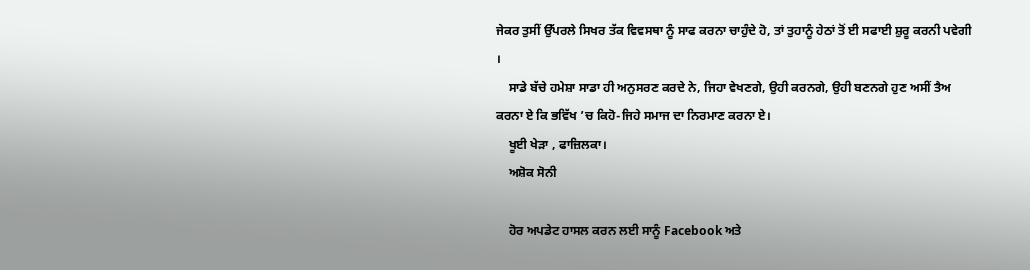ਜੇਕਰ ਤੁਸੀਂ ਉੱਪਰਲੇ ਸਿਖਰ ਤੱਕ ਵਿਵਸਥਾ ਨੂੰ ਸਾਫ ਕਰਨਾ ਚਾਹੁੰਦੇ ਹੋ, ਤਾਂ ਤੁਹਾਨੂੰ ਹੇਠਾਂ ਤੋਂ ਈ ਸਫਾਈ ਸ਼ੁਰੂ ਕਰਨੀ ਪਵੇਗੀ ।
    ਸਾਡੇ ਬੱਚੇ ਹਮੇਸ਼ਾ ਸਾਡਾ ਹੀ ਅਨੁਸਰਣ ਕਰਦੇ ਨੇ, ਜਿਹਾ ਵੇਖਣਗੇ, ਉਹੀ ਕਰਨਗੇ, ਉਹੀ ਬਣਨਗੇ ਹੁਣ ਅਸੀਂ ਤੈਅ ਕਰਨਾ ਏ ਕਿ ਭਵਿੱਖ ’ਚ ਕਿਹੋ-ਜਿਹੇ ਸਮਾਜ ਦਾ ਨਿਰਮਾਣ ਕਰਨਾ ਏ।
    ਖੂਈ ਖੇੜਾ , ਫਾਜ਼ਿਲਕਾ।
    ਅਸ਼ੋਕ ਸੋਨੀ

    ਹੋਰ ਅਪਡੇਟ ਹਾਸਲ ਕਰਨ ਲਈ ਸਾਨੂੰ Facebook ਅਤੇ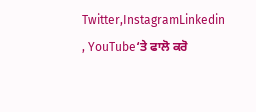Twitter,InstagramLinkedin , YouTube‘ਤੇ ਫਾਲੋ ਕਰੋ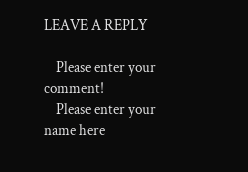LEAVE A REPLY

    Please enter your comment!
    Please enter your name here